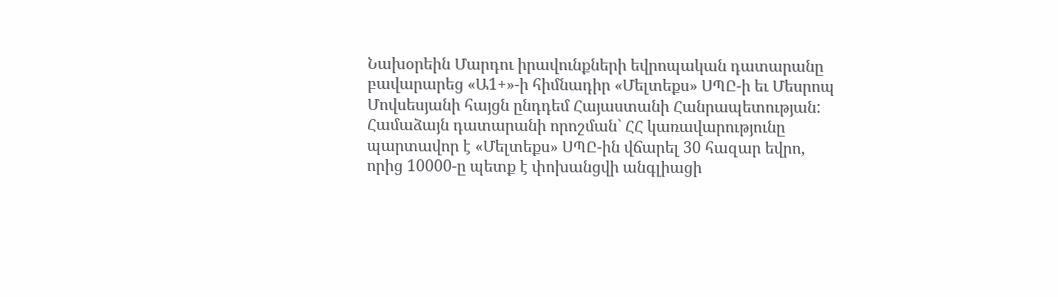Նախօրեին Մարդու իրավունքների եվրոպական դատարանը բավարարեց «Ա1+»-ի հիմնադիր «Մելտեքս» ՍՊԸ-ի եւ Մեսրոպ Մովսեսյանի հայցն ընդդեմ Հայաստանի Հանրապետության: Համաձայն դատարանի որոշման` ՀՀ կառավարությունը պարտավոր է «Մելտեքս» ՍՊԸ-ին վճարել 30 հազար եվրո, որից 10000-ը պետք է փոխանցվի անգլիացի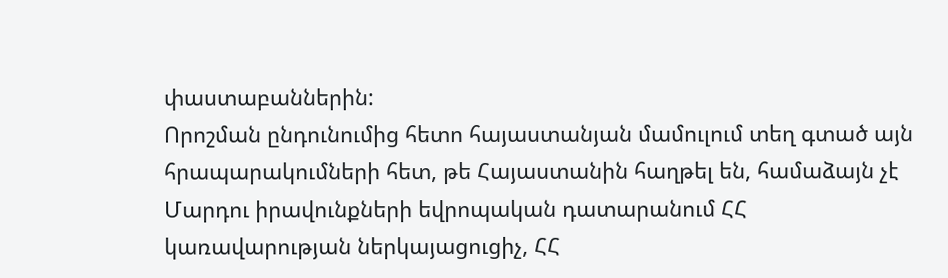փաստաբաններին:
Որոշման ընդունումից հետո հայաստանյան մամուլում տեղ գտած այն հրապարակումների հետ, թե Հայաստանին հաղթել են, համաձայն չէ Մարդու իրավունքների եվրոպական դատարանում ՀՀ կառավարության ներկայացուցիչ, ՀՀ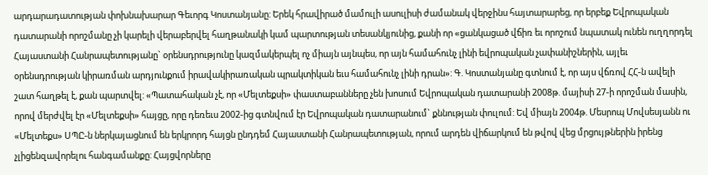արդարադատության փոխնախարար Գեւորգ Կոստանյանը: Երեկ հրավիրած մամուլի ասուլիսի ժամանակ վերջինս հայտարարեց, որ երբեք Եվրոպական դատարանի որոշմանը չի կարելի վերաբերվել հաղթանակի կամ պարտության տեսանկյունից, քանի որ «ցանկացած վճիռ եւ որոշում նպատակ ունեն ուղղորդել Հայաստանի Հանրապետությանը` օրենսդրությունը կազմակերպել ոչ միայն այնպես, որ այն համահունչ լինի եվրոպական չափանիշներին, այլեւ օրենսդրության կիրառման արդյունքում իրավակիրառական պրակտիկան եւս համահունչ լինի դրան»: Գ. Կոստանյանը գտնում է, որ այս վճռով ՀՀ-ն ավելի շատ հաղթել է, քան պարտվել: «Պատահական չէ, որ «Մելտեքսի» փաստաբանները չեն խոսում Եվրոպական դատարանի 2008թ. մայիսի 27-ի որոշման մասին, որով մերժվել էր «Մելտեքսի» հայցը, որը դեռեւս 2002-ից գտնվում էր Եվրոպական դատարանում` քննության փուլում: Եվ միայն 2004թ. Մեսրոպ Մովսեսյանն ու «Մելտեքս» ՍՊԸ-ն ներկայացնում են երկրորդ հայցն ընդդեմ Հայաստանի Հանրապետության, որում արդեն վիճարկում են թվով վեց մրցույթներին իրենց չլիցենզավորելու հանգամանքը: Հայցվորները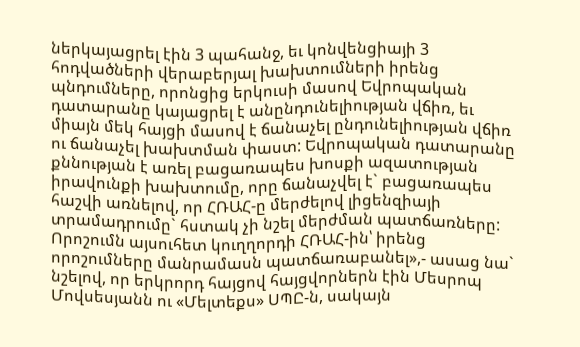ներկայացրել էին 3 պահանջ, եւ կոնվենցիայի 3 հոդվածների վերաբերյալ խախտումների իրենց պնդումները, որոնցից երկուսի մասով Եվրոպական դատարանը կայացրել է անընդունելիության վճիռ, եւ միայն մեկ հայցի մասով է ճանաչել ընդունելիության վճիռ ու ճանաչել խախտման փաստ: Եվրոպական դատարանը քննության է առել բացառապես խոսքի ազատության իրավունքի խախտումը, որը ճանաչվել է` բացառապես հաշվի առնելով, որ ՀՌԱՀ-ը մերժելով լիցենզիայի տրամադրումը` հստակ չի նշել մերժման պատճառները: Որոշումն այսուհետ կուղղորդի ՀՌԱՀ-ին՝ իրենց որոշումները մանրամասն պատճառաբանել»,- ասաց նա` նշելով, որ երկրորդ հայցով հայցվորներն էին Մեսրոպ Մովսեսյանն ու «Մելտեքս» ՍՊԸ-ն, սակայն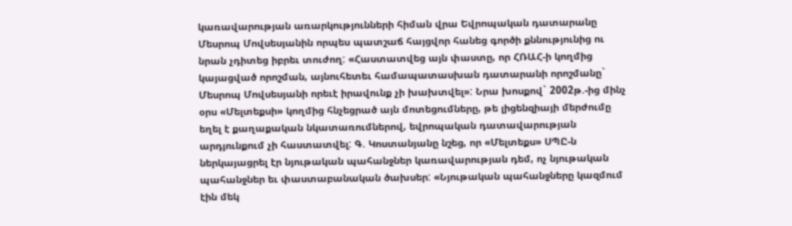կառավարության առարկությունների հիման վրա Եվրոպական դատարանը Մեսրոպ Մովսեսյանին որպես պատշաճ հայցվոր հանեց գործի քննությունից ու նրան չդիտեց իբրեւ տուժող: «Հաստատվեց այն փաստը, որ ՀՌԱՀ-ի կողմից կայացված որոշման, այնուհետեւ համապատասխան դատարանի որոշմանը` Մեսրոպ Մովսեսյանի որեւէ իրավունք չի խախտվել»: Նրա խոսքով` 2002թ.-ից մինչ օրս «Մելտեքսի» կողմից հնչեցրած այն մոտեցումները, թե լիցենզիայի մերժումը եղել է քաղաքական նկատառումներով, եվրոպական դատավարության արդյունքում չի հաստատվել: Գ. Կոստանյանը նշեց, որ «Մելտեքս» ՍՊԸ-ն ներկայացրել էր նյութական պահանջներ կառավարության դեմ, ոչ նյութական պահանջներ եւ փաստաբանական ծախսեր: «Նյութական պահանջները կազմում էին մեկ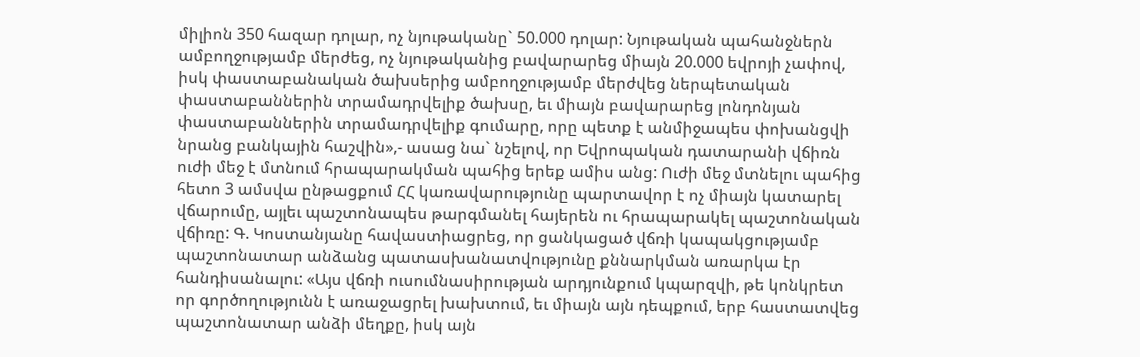միլիոն 350 հազար դոլար, ոչ նյութականը` 50.000 դոլար: Նյութական պահանջներն ամբողջությամբ մերժեց, ոչ նյութականից բավարարեց միայն 20.000 եվրոյի չափով, իսկ փաստաբանական ծախսերից ամբողջությամբ մերժվեց ներպետական փաստաբաններին տրամադրվելիք ծախսը, եւ միայն բավարարեց լոնդոնյան փաստաբաններին տրամադրվելիք գումարը, որը պետք է անմիջապես փոխանցվի նրանց բանկային հաշվին»,- ասաց նա` նշելով, որ Եվրոպական դատարանի վճիռն ուժի մեջ է մտնում հրապարակման պահից երեք ամիս անց: Ուժի մեջ մտնելու պահից հետո 3 ամսվա ընթացքում ՀՀ կառավարությունը պարտավոր է ոչ միայն կատարել վճարումը, այլեւ պաշտոնապես թարգմանել հայերեն ու հրապարակել պաշտոնական վճիռը: Գ. Կոստանյանը հավաստիացրեց, որ ցանկացած վճռի կապակցությամբ պաշտոնատար անձանց պատասխանատվությունը քննարկման առարկա էր հանդիսանալու: «Այս վճռի ուսումնասիրության արդյունքում կպարզվի, թե կոնկրետ որ գործողությունն է առաջացրել խախտում, եւ միայն այն դեպքում, երբ հաստատվեց պաշտոնատար անձի մեղքը, իսկ այն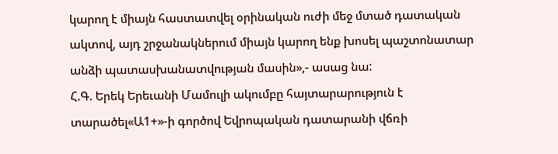կարող է միայն հաստատվել օրինական ուժի մեջ մտած դատական ակտով, այդ շրջանակներում միայն կարող ենք խոսել պաշտոնատար անձի պատասխանատվության մասին»,- ասաց նա:
Հ.Գ. Երեկ Երեւանի Մամուլի ակումբը հայտարարություն է տարածել«Ա1+»-ի գործով Եվրոպական դատարանի վճռի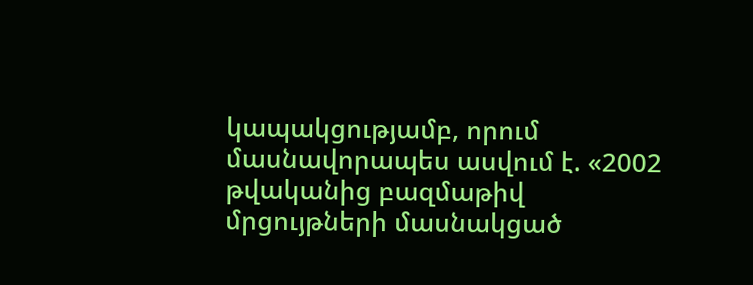կապակցությամբ, որում մասնավորապես ասվում է. «2002 թվականից բազմաթիվ մրցույթների մասնակցած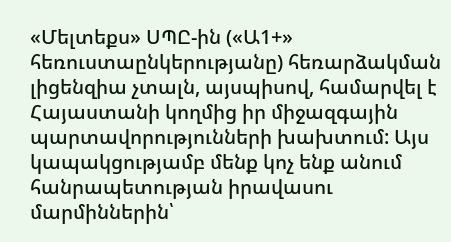«Մելտեքս» ՍՊԸ-ին («Ա1+» հեռուստաընկերությանը) հեռարձակման լիցենզիա չտալն, այսպիսով, համարվել է Հայաստանի կողմից իր միջազգային պարտավորությունների խախտում: Այս կապակցությամբ մենք կոչ ենք անում հանրապետության իրավասու մարմիններին՝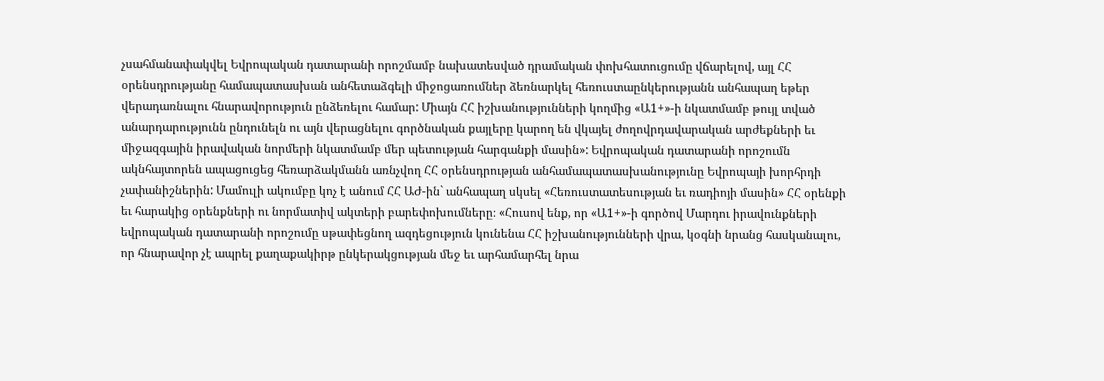չսահմանափակվել Եվրոպական դատարանի որոշմամբ նախատեսված դրամական փոխհատուցումը վճարելով, այլ ՀՀ օրենսդրությանը համապատասխան անհետաձգելի միջոցառումներ ձեռնարկել հեռուստաընկերությանն անհապաղ եթեր վերադառնալու հնարավորություն ընձեռելու համար: Միայն ՀՀ իշխանությունների կողմից «Ա1+»-ի նկատմամբ թույլ տված անարդարությունն ընդունելն ու այն վերացնելու գործնական քայլերը կարող են վկայել ժողովրդավարական արժեքների եւ միջազգային իրավական նորմերի նկատմամբ մեր պետության հարգանքի մասին»: Եվրոպական դատարանի որոշումն ակնհայտորեն ապացուցեց հեռարձակմանն առնչվող ՀՀ օրենսդրության անհամապատասխանությունը Եվրոպայի խորհրդի չափանիշներին: Մամուլի ակումբը կոչ է անում ՀՀ ԱԺ-ին` անհապաղ սկսել «Հեռուստատեսության եւ ռադիոյի մասին» ՀՀ օրենքի եւ հարակից օրենքների ու նորմատիվ ակտերի բարեփոխումները։ «Հուսով ենք, որ «Ա1+»-ի գործով Մարդու իրավունքների եվրոպական դատարանի որոշումը սթափեցնող ազդեցություն կունենա ՀՀ իշխանությունների վրա, կօգնի նրանց հասկանալու, որ հնարավոր չէ ապրել քաղաքակիրթ ընկերակցության մեջ եւ արհամարհել նրա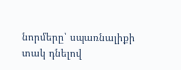նորմերը՝ սպառնալիքի տակ դնելով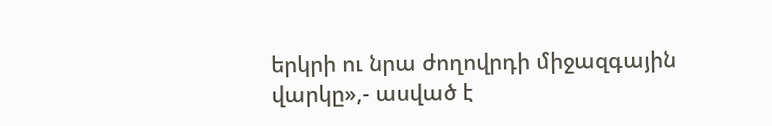երկրի ու նրա ժողովրդի միջազգային վարկը»,- ասված է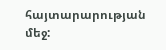հայտարարության մեջ: